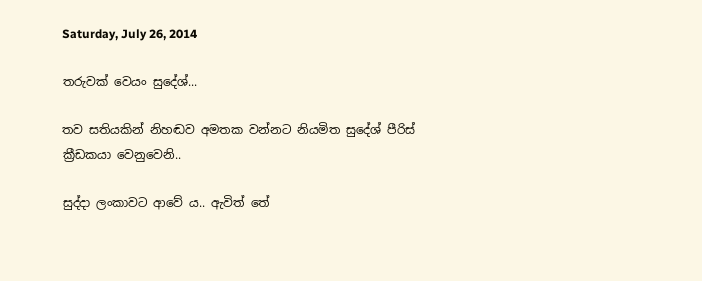Saturday, July 26, 2014

තරුවක් වෙයං සුදේශ්...

තව සතියකින් නිහඬව අමතක වන්නට නියමිත සුදේශ් පීරිස් ක්‍රීඩකයා වෙනුවෙනි..

සුද්දා ලංකාවට ආවේ ය.. ඇවිත් තේ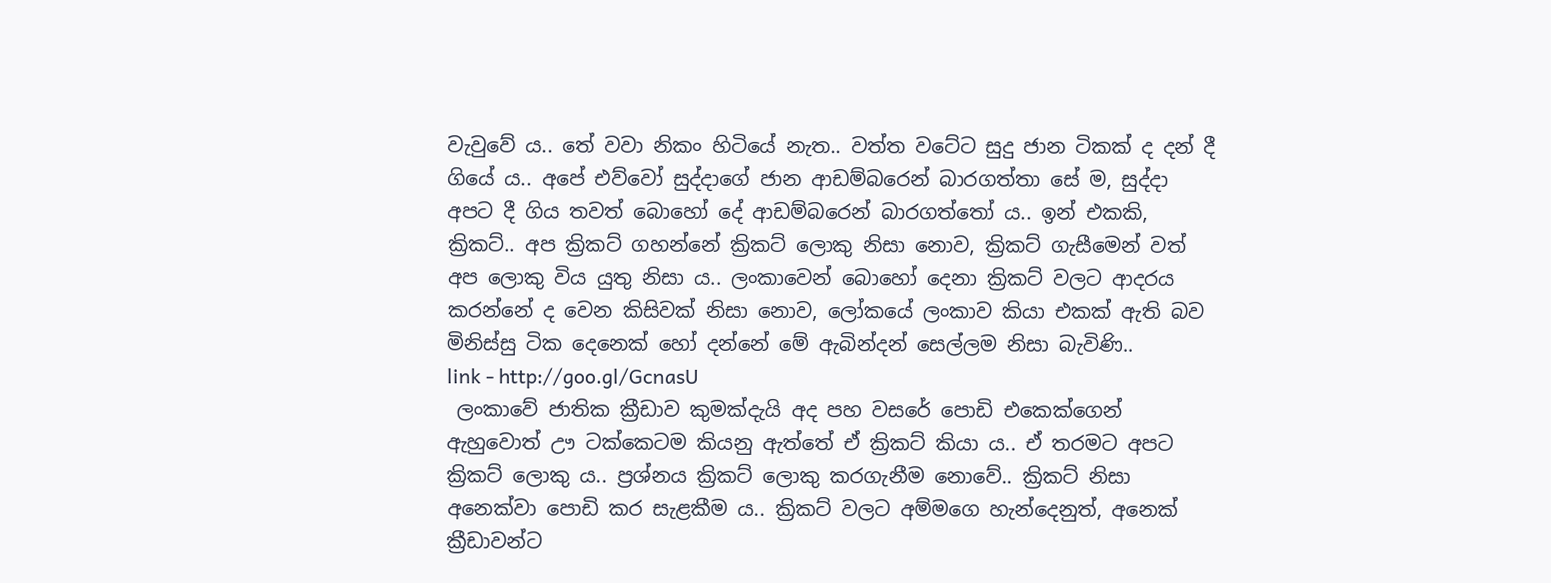වැවුවේ ය.. තේ වවා නිකං හිටියේ නැත.. වත්ත වටේට සුදු ජාන ටිකක් ද දන් දී ගියේ ය.. අපේ එව්වෝ සුද්දාගේ ජාන ආඩම්බරෙන් බාරගත්තා සේ ම, සුද්දා අපට දී ගිය තවත් බොහෝ දේ ආඩම්බරෙන් බාරගත්තෝ ය.. ඉන් එකකි, ක්‍රිකට්.. අප ක්‍රිකට් ගහන්නේ ක්‍රිකට් ලොකු නිසා නොව, ක්‍රිකට් ගැසීමෙන් වත් අප ලොකු විය යුතු නිසා ය.. ලංකාවෙන් බොහෝ දෙනා ක්‍රිකට් වලට ආදරය කරන්නේ ද වෙන කිසිවක් නිසා නොව, ලෝකයේ ලංකාව කියා එකක් ඇති බව මිනිස්සු ටික දෙනෙක් හෝ දන්නේ මේ ඇබින්දන් සෙල්ලම නිසා බැවිණි..
link - http://goo.gl/GcnasU
 ලංකාවේ ජාතික ක්‍රීඩාව කුමක්දැයි අද පහ වසරේ පොඩි එකෙක්ගෙන් ඇහුවොත් ඌ ටක්කෙටම කියනු ඇත්තේ ඒ ක්‍රිකට් කියා ය.. ඒ තරමට අපට ක්‍රිකට් ලොකු ය.. ප්‍රශ්නය ක්‍රිකට් ලොකු කරගැනීම නොවේ.. ක්‍රිකට් නිසා අනෙක්වා පොඩි කර සැළකීම ය.. ක්‍රිකට් වලට අම්මගෙ හැන්දෙනුත්, අනෙක් ක්‍රීඩාවන්ට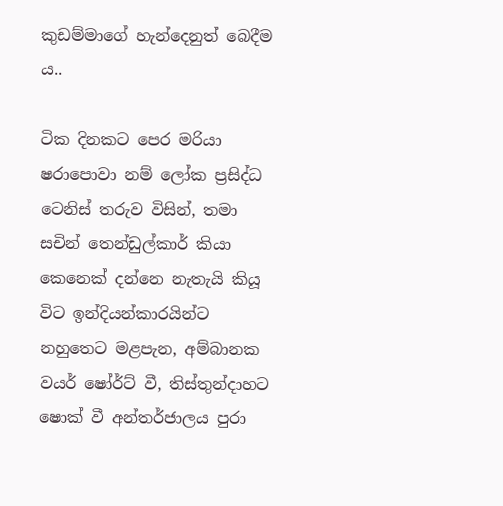කුඩම්මාගේ හැන්දෙනුත් බෙදීම ය..

ටික දිනකට පෙර මරියා ෂරාපොවා නම් ලෝක ප්‍රසිද්ධ ටෙනිස් තරුව විසින්, තමා සචින් තෙන්ඩුල්කාර් කියා කෙනෙක් දන්නෙ නැතැයි කියූ විට ඉන්දියන්කාරයින්ට නහුතෙට මළපැන, අම්බානක වයර් ෂෝර්ට් වී, තිස්තුන්දාහට ෂොක් වී අන්තර්ජාලය පුරා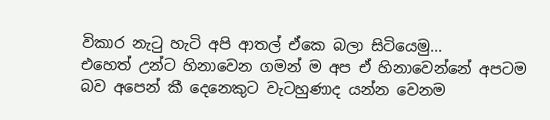විකාර නැටු හැටි අපි ආතල් ඒකෙ බලා සිටියෙමු...
එහෙත් උන්ට හිනාවෙන ගමන් ම අප ඒ හිනාවෙන්නේ අපටම බව අපෙන් කී දෙනෙකුට වැටහුණාද යන්න වෙනම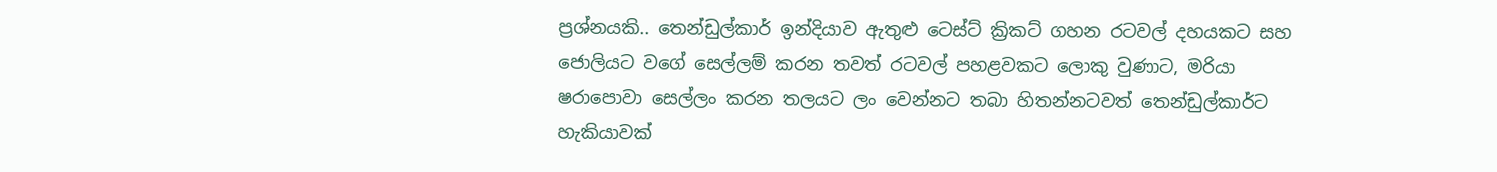ප්‍රශ්නයකි.. තෙන්ඩුල්කාර් ඉන්දියාව ඇතුළු ටෙස්ට් ක්‍රිකට් ගහන රටවල් දහයකට සහ ජොලියට වගේ සෙල්ලම් කරන තවත් රටවල් පහළවකට ලොකු වුණාට, මරියා ෂරාපොවා සෙල්ලං කරන තලයට ලං වෙන්නට තබා හිතන්නටවත් තෙන්ඩුල්කාර්ට හැකියාවක්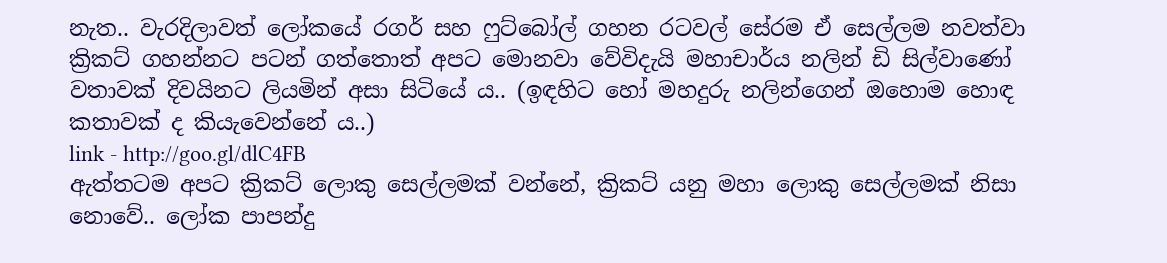නැත.. වැරදිලාවත් ලෝකයේ රගර් සහ ෆුට්බෝල් ගහන රටවල් සේරම ඒ සෙල්ලම නවත්වා ක්‍රිකට් ගහන්නට පටන් ගත්තොත් අපට මොනවා වේවිදැයි මහාචාර්ය නලින් ඩි සිල්වාණෝ වතාවක් දිවයිනට ලියමින් අසා සිටියේ ය.. (ඉඳහිට හෝ මහදුරු නලින්ගෙන් ඔහොම හොඳ කතාවක් ද කියැවෙන්නේ ය..)
link - http://goo.gl/dlC4FB
ඇත්තටම අපට ක්‍රිකට් ලොකු සෙල්ලමක් වන්නේ, ක්‍රිකට් යනු මහා ලොකු සෙල්ලමක් නිසා නොවේ.. ලෝක පාපන්දු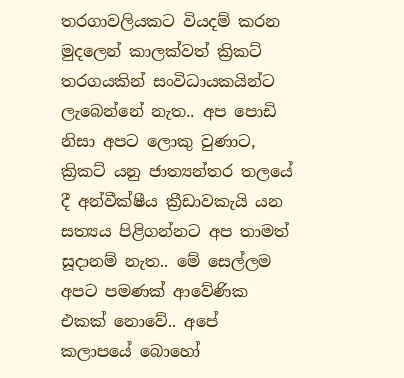තරගාවලියකට වියදම් කරන මුදලෙන් කාලක්වත් ක්‍රිකට් තරගයකින් සංවිධායකයින්ට ලැබෙන්නේ නැත.. අප පොඩි නිසා අපට ලොකු වුණාට, ක්‍රිකට් යනු ජාත්‍යන්තර තලයේ දී අන්වීක්ෂීය ක්‍රීඩාවකැයි යන සත්‍යය පිළිගන්නට අප තාමත් සූදානම් නැත.. මේ සෙල්ලම අපට පමණක් ආවේණික එකක් නොවේ.. අපේ කලාපයේ බොහෝ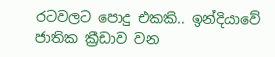රටවලට පොදු එකකි.. ඉන්දියාවේ ජාතික ක්‍රීඩාව වන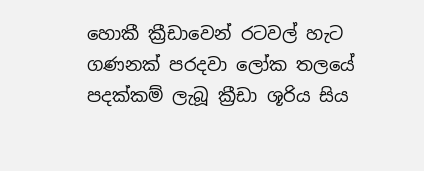හොකී ක්‍රීඩාවෙන් රටවල් හැට ගණනක් පරදවා ලෝක තලයේ පදක්කම් ලැබූ ක්‍රීඩා ශූරිය සිය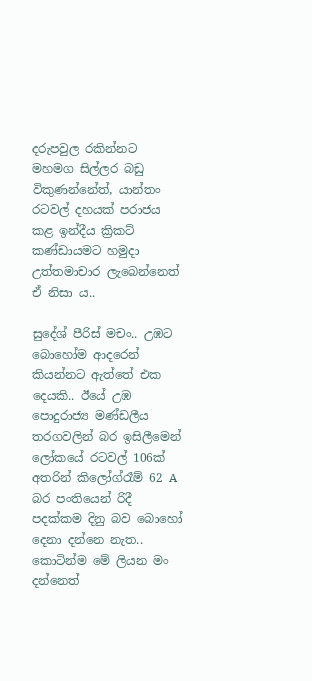දරුපවුල රකින්නට මහමග සිල්ලර බඩු විකුණන්නේත්, යාන්තං රටවල් දහයක් පරාජය කළ ඉන්දීය ක්‍රිකට් කණ්ඩායමට හමුදා උත්තමාචාර ලැබෙන්නෙත් ඒ නිසා ය..

සුදේශ් පීරිස් මචං.. උඹට බොහෝම ආදරෙන් කියන්නට ඇත්තේ එක දෙයකි.. ඊයේ උඹ පොදුරාජ්‍ය මණ්ඩලීය තරගවලින් බර ඉසිලීමෙන් ලෝකයේ රටවල් 106ක් අතරින් කිලෝග්රෑම් 62 A බර පංතියෙන් රිදී පදක්කම දිනු බව බොහෝ දෙනා දන්නෙ නැත.. කොටින්ම මේ ලියන මං දන්නෙත්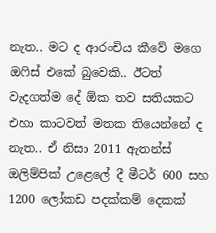නැත.. මට ද ආරංචිය කීවේ මගෙ ඔෆිස් එකේ බුවෙකි.. ඊටත් වැදගත්ම දේ ඕක තව සතියකට එහා කාටවත් මතක තියෙන්නේ ද නැත.. ඒ නිසා 2011 ඇතන්ස් ඔලිම්පික් උළෙලේ දී මීටර් 600 සහ 1200 ලෝකඩ පදක්කම් දෙකක්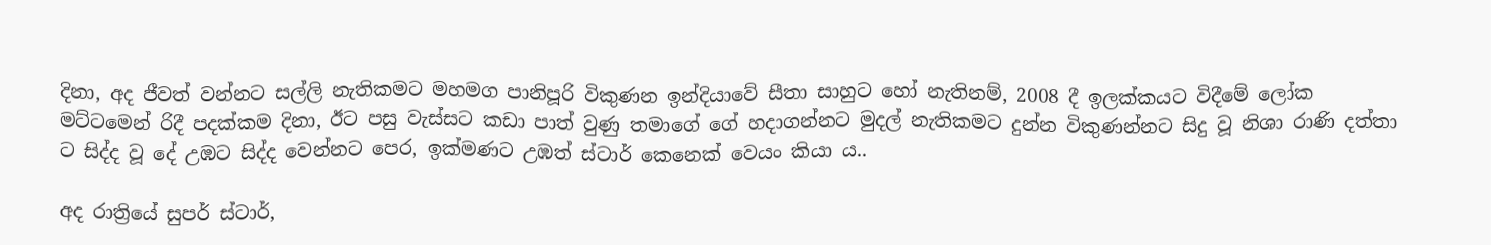දිනා, අද ජීවත් වන්නට සල්ලි නැතිකමට මහමග පානිපූරි විකුණන ඉන්දියාවේ සීතා සාහුට හෝ නැතිනම්, 2008 දී ඉලක්කයට විදීමේ ලෝක මට්ටමෙන් රිදී පදක්කම දිනා, ඊට පසු වැස්සට කඩා පාත් වුණු තමාගේ ගේ හදාගන්නට මුදල් නැතිකමට දුන්න විකුණන්නට සිදු වූ නිශා රාණි දත්තා ට සිද්ද වූ දේ උඹට සිද්ද වෙන්නට පෙර, ඉක්මණට උඹත් ස්ටාර් කෙනෙක් වෙයං කියා ය..

අද රාත්‍රියේ සුපර් ස්ටාර්,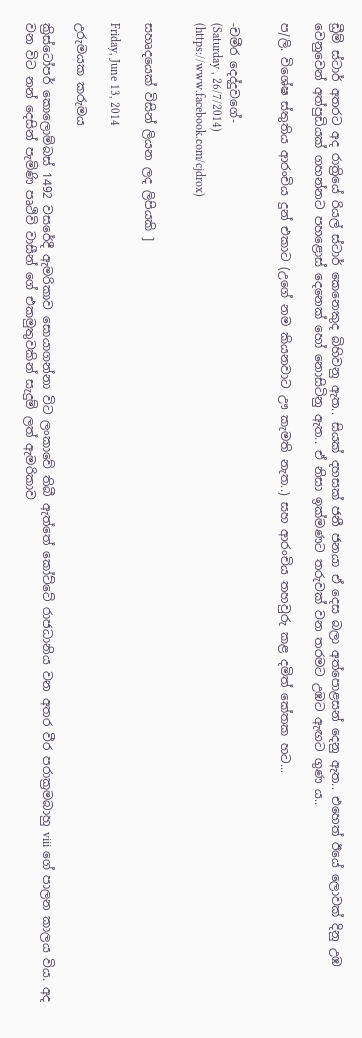ඩ්‍රීම් ස්ටාර් අතරට අද රාත්‍රියේ රියල් ස්ටාර් කෙනෙකුද බිහිවනු ඇත.. සියක් දහසක් ජනී ජනයා ඒ දෙස බලා අත්පොළසන් දෙනු ඇත.. එහෙත් ඊයේ ලොවක් දිනු උඹ වෙනුවෙන් අත්පුඩියක් ගහන්නට පහළොස් දෙනෙක් හෝ නොසිටිනු ඇත.. ඒ නිසා ඉක්මණට තරුවක් වන තරමට උඹට ඇඟට ගුණ ය..

ප/ලි. විශේෂ ස්තුතිය ආරංචිය දුන් එකාට (උගේ නම කියනවාට ඌ කැමති නැත..) සහ ආරංචිය තහවුරු කළ දමිත් කේතක හට...


-චමීර දෙද්දුවගේ-
(Saturday , 26/7/2014)
(https://www.facebook.com/cjdrox)


සහෘදයෙක් විසින් ලියන ලද ලිපියකි ]

Friday, June 13, 2014

උරුමයක කරුමය

ක්‍රිස්ටෝපර් කොලොම්බස් 1492 වසරේදී ඇමරිකාව සොයාගන්නා විට ලංකාවේ තිබී ඇත්තේ කෝට්ටේ රාජධානිය වන අතර වීර පරාක්‍රමබාහු viii ගේ පාලන කාලය විය. අද වන විට නන් දෙසින් පැමිණි පෘථිවි වාසීන් ගේ එකමුතුවකින් සැදුම් ලත් ඇමරිකාව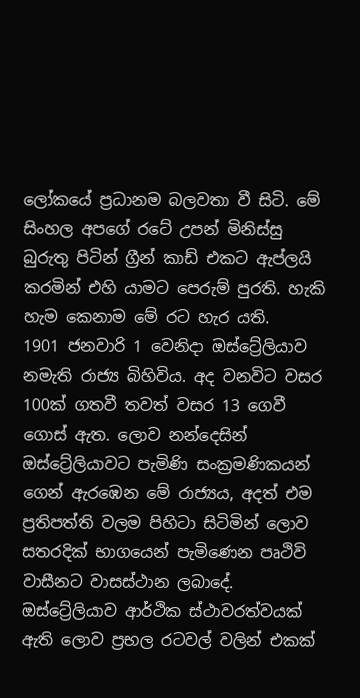ලෝකයේ ප්‍රධානම බලවතා වී සිටි. මේ සිංහල අපගේ රටේ උපන් මිනිස්සු බුරුතු පිටින් ග්‍රීන් කාඩ් එකට ඇප්ලයි කරමින් එහි යාමට පෙරුම් පුරති. හැකි හැම කෙනාම මේ රට හැර යති.
1901 ජනවාරි 1 වෙනිදා ඔස්ට්‍රේලියාව නමැති රාජ්‍ය බිහිවිය. අද වනවිට වසර 100ක් ගතවී තවත් වසර 13 ගෙවී ගොස් ඇත. ලොව නන්දෙසින් ඔස්ට්‍රේලියාවට පැමිණි සංක්‍රමණිකයන් ගෙන් ඇරඹෙන මේ රාජ්‍යය, අදත් එම ප්‍රතිපත්ති වලම පිහිටා සිටිමින් ලොව සතරදික් භාගයෙන් පැමිණෙන පෘථිවි වාසීනට වාසස්ථාන ලබාදේ. ඔස්ට්‍රේලියාව ආර්ථික ස්ථාවරත්වයක් ඇති ලොව ප්‍රභල රටවල් වලින් එකක්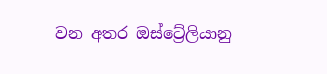වන අතර ඔස්ට්‍රේලියානු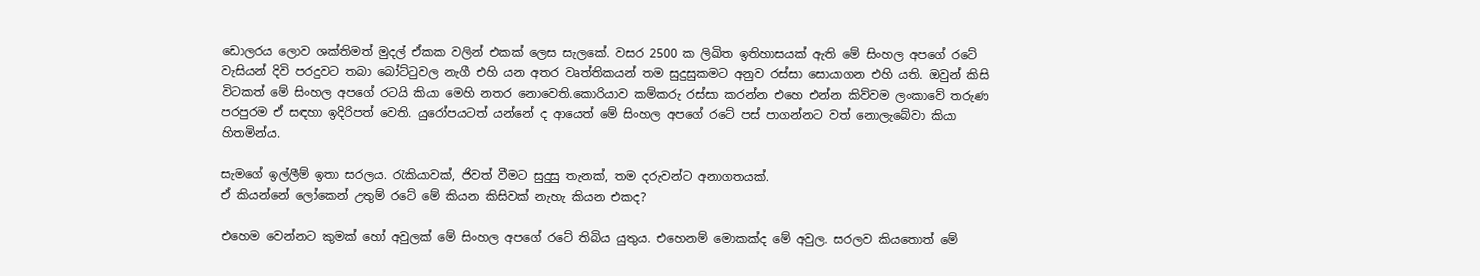ඩොලරය ලොව ශක්තිමත් මුදල් ඒකක වලින් එකක් ලෙස සැලකේ. වසර 2500 ක ලිඛිත ඉතිහාසයක් ඇති මේ සිංහල අපගේ රටේ වැසියන් දිවි පරදුවට තබා බෝට්ටුවල නැගී එහි යන අතර වෘත්තිකයන් තම සුදුසුකමට අනුව රස්සා සොයාගන එහි යති. ඔවුන් කිසි විටකත් මේ සිංහල අපගේ රටයි කියා මෙහි නතර නොවෙති.කොරියාව කම්කරු රස්සා කරන්න එහෙ එන්න කිව්වම ලංකාවේ තරුණ පරපුරම ඒ සඳහා ඉදිරිපත් වෙති. යුරෝපයටත් යන්නේ ද ආයෙත් මේ සිංහල අපගේ රටේ පස් පාගන්නට වත් නොලැබේවා කියා හිතමින්ය.

සැමගේ ඉල්ලීම් ඉතා සරලය. රැකියාවක්, ජිවත් වීමට සුදුසු තැනක්, තම දරුවන්ට අනාගතයක්.
ඒ කියන්නේ ලෝකෙන් උතුම් රටේ මේ කියන කිසිවක් නැහැ කියන එකද?

එහෙම වෙන්නට කුමක් හෝ අවුලක් මේ සිංහල අපගේ රටේ තිබිය යුතුය. එහෙනම් මොකක්ද මේ අවුල. සරලව කියතොත් මේ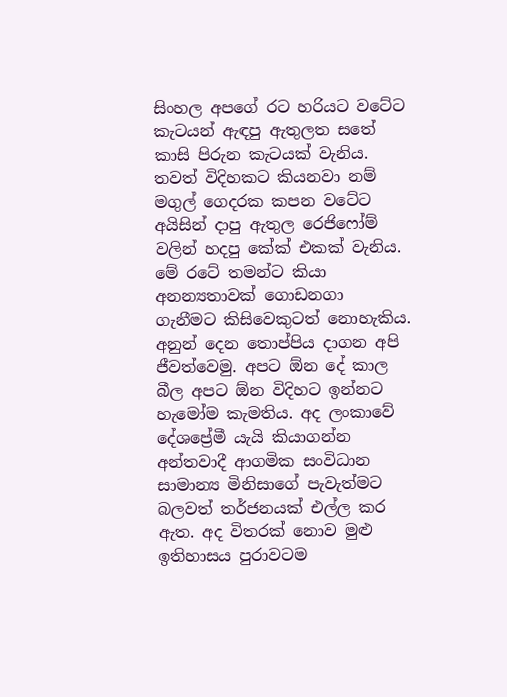සිංහල අපගේ රට හරියට වටේට කැටයන් ඇඳපු ඇතුලත සතේ කාසි පිරුන කැටයක් වැනිය. තවත් විදිහකට කියනවා නම් මගුල් ගෙදරක කපන වටේට අයිසින් දාපු ඇතුල රෙජිෆෝම් වලින් හදපු කේක් එකක් වැනිය. මේ රටේ තමන්ට කියා අනන්‍යතාවක් ගොඩනගා ගැනීමට කිසිවෙකුටත් නොහැකිය. අනුන් දෙන තොප්පිය දාගන අපි ජීවත්වෙමු. අපට ඕන දේ කාල බීල අපට ඕන විදිහට ඉන්නට හැමෝම කැමතිය. අද ලංකාවේ දේශප්‍රේමී යැයි කියාගන්න අන්තවාදී ආගමික සංවිධාන සාමාන්‍ය මිනිසාගේ පැවැත්මට බලවත් තර්ජනයක් එල්ල කර ඇත. අද විතරක් නොව මුළු ඉතිහාසය පුරාවටම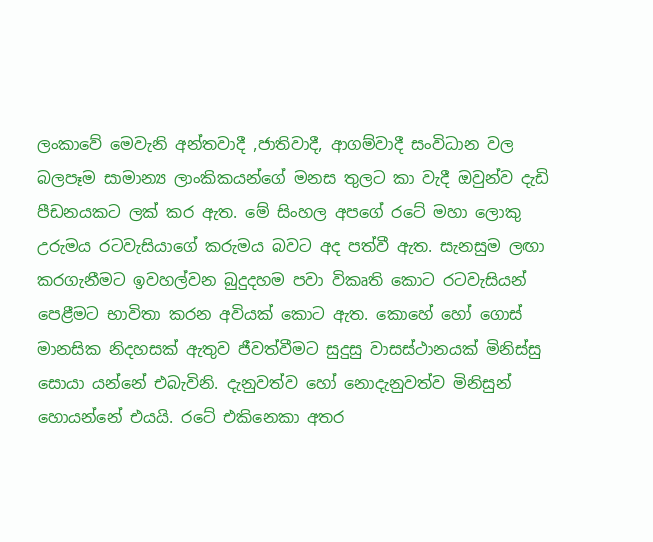ලංකාවේ මෙවැනි අන්තවාදී ,ජාතිවාදී, ආගම්වාදී සංවිධාන වල බලපෑම සාමාන්‍ය ලාංකිකයන්ගේ මනස තුලට කා වැදී ඔවුන්ව දැඩි පීඩනයකට ලක් කර ඇත. මේ සිංහල අපගේ රටේ මහා ලොකු උරුමය රටවැසියාගේ කරුමය බවට අද පත්වී ඇත. සැනසුම ලඟා කරගැනීමට ඉවහල්වන බුදුදහම පවා විකෘති කොට රටවැසියන් පෙළීමට භාවිතා කරන අවියක් කොට ඇත. කොහේ හෝ ගොස් මානසික නිදහසක් ඇතුව ජීවත්වීමට සුදුසු වාසස්ථානයක් මිනිස්සු සොයා යන්නේ එබැවිනි. දැනුවත්ව හෝ නොදැනුවත්ව මිනිසුන් හොයන්නේ එයයි. රටේ එකිනෙකා අතර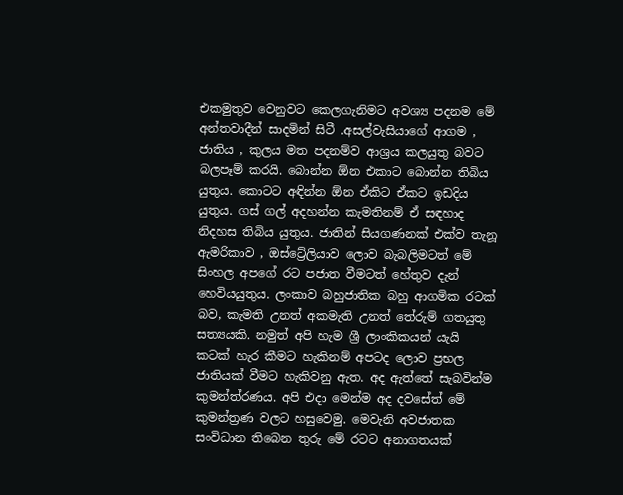එකමුතුව වෙනුවට කෙලගැනිමට අවශ්‍ය පදනම මේ අන්තවාදීන් සාදමින් සිටී .අසල්වැසියාගේ ආගම , ජාතිය , කුලය මත පදනම්ව ආශ්‍රය කලයුතු බවට බලපෑම් කරයි. බොන්න ඕන එකාට බොන්න තිබිය යුතුය. කොටට අඳින්න ඕන ඒකිට ඒකට ඉඩදිය යුතුය. ගස් ගල් අදහන්න කැමතිනම් ඒ සඳහාද නිදහස තිබිය යුතුය. ජාතින් සියගණනක් එක්ව තැනූ ඇමරිකාව , ඔස්ට්‍රේලියාව ලොව බැබලිමටත් මේ සිංහල අපගේ රට පජාත වීමටත් හේතුව දැන් හෙවියයුතුය. ලංකාව බහුජාතික බහු ආගමික රටක් බව, කැමති උනත් අකමැති උනත් තේරුම් ගතයුතු සත්‍යයකි. නමුත් අපි හැම ශ්‍රී ලාංකිකයන් යැයි කටක් හැර කීමට හැකිනම් අපටද ලොව ප්‍රභල ජාතියක් වීමට හැකිවනු ඇත. අද ඇත්තේ සැබවින්ම කුමන්ත්රණය. අපි එදා මෙන්ම අද දවසේත් මේ කුමන්ත්‍රණ වලට හසුවෙමු. මෙවැනි අවජාතක සංවිධාන තිබෙන තුරු මේ රටට අනාගතයක්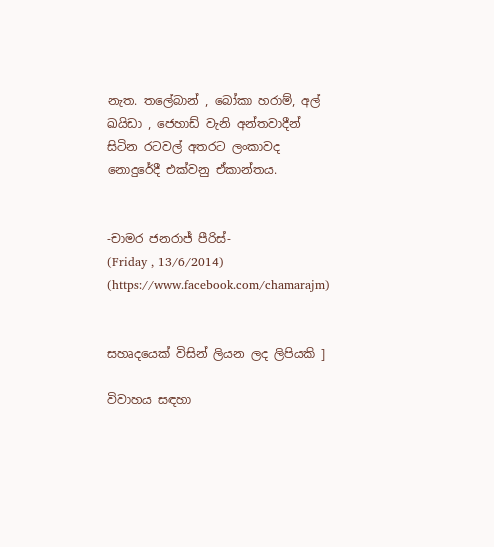නැත. තලේබාන් , බෝකා හරාම්, අල් ඛයිඩා , ජෙහාඩ් වැනි අන්තවාදීන් සිටින රටවල් අතරට ලංකාවද නොදුරේදී එක්වනු ඒකාන්තය.


-චාමර ජනරාජ් පීරිස්-
(Friday , 13/6/2014)
(https://www.facebook.com/chamarajm)


සහෘදයෙක් විසින් ලියන ලද ලිපියකි ]

විවාහය සඳහා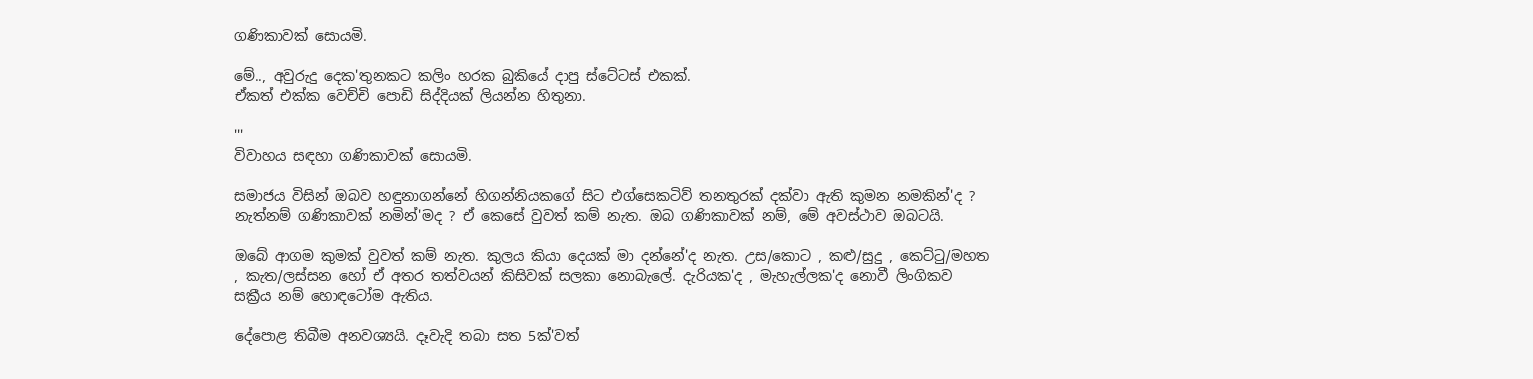ගණිකාවක් සොයමි.

මේ.., අවුරුදු දෙක'තුනකට කලිං හරක බුකියේ දාපු ස්ටේටස් එකක්.
ඒකත් එක්ක වෙච්චි පොඩි සිද්දියක් ලියන්න හිතුනා.

'''
විවාහය සඳහා ගණිකාවක් සොයමි.

සමාජය විසින් ඔබව හඳුනාගන්නේ හිගන්නියකගේ සිට එග්සෙකටිව් තනතුරක් දක්වා ඇති කුමන නමකින්'ද ? නැත්නම් ගණිකාවක් නමින්'මද ? ඒ කෙසේ වුවත් කම් නැත. ඔබ ගණිකාවක් නම්, මේ අවස්ථාව ඔබටයි.

ඔබේ ආගම කුමක් වුවත් කම් නැත. කුලය කියා දෙයක් මා දන්නේ'ද නැත. උස/කොට , කළු/සුදු , කෙට්ටු/මහත , කැත/ලස්සන හෝ ඒ අතර තත්වයන් කිසිවක් සලකා නොබැලේ. දැරියක'ද , මැහැල්ලක'ද නොවී ලිංගිකව සක්‍රීය නම් හොඳටෝම ඇතිය.

දේපොළ තිබීම අනවශ්‍යයි. දෑවැදි තබා සත 5ක්'වත්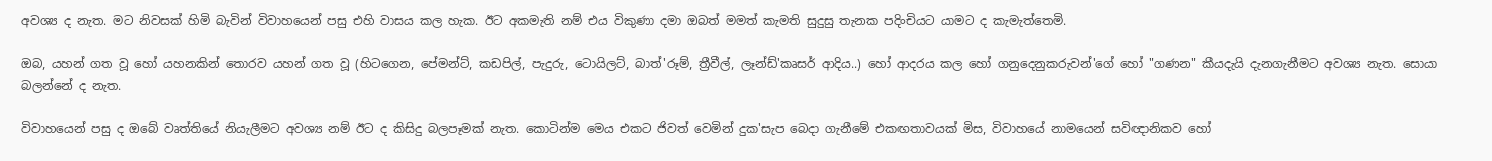අවශ්‍ය ද නැත. මට නිවසක් හිමි බැවින් විවාහයෙන් පසු එහි වාසය කල හැක. ඊට අකමැති නම් එය විකුණා දමා ඔබත් මමත් කැමති සුදුසු තැනක පදිංචියට යාමට ද කැමැත්තෙමි.

ඔබ, යහන් ගත වූ හෝ යහනකින් තොරව යහන් ගත වූ (හිටගෙන, පේමන්ට්, කඩපිල්, පැදුරු, ටොයිලට්, බාත්'රූම්, ත්‍රීවීල්, ලෑන්ඩ්'කෘසර් ආදිය..) හෝ ආදරය කල හෝ ගනුදෙනුකරුවන්'ගේ හෝ "ගණන" කීයදැයි දැනගැනීමට අවශ්‍ය නැත. සොයා බලන්නේ ද නැත.

විවාහයෙන් පසු ද ඔබේ වෘත්තියේ නියැලීමට අවශ්‍ය නම් ඊට ද කිසිදු බලපෑමක් නැත. කොටින්ම මෙය එකට ජිවත් වෙමින් දුක'සැප බෙදා ගැනීමේ එකඟතාවයක් මිස, විවාහයේ නාමයෙන් සවිඥානිකව හෝ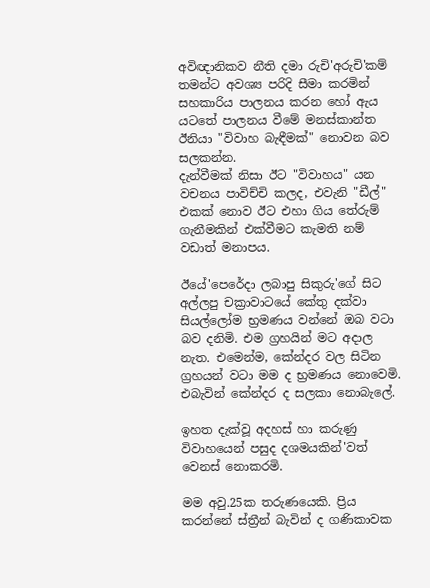අවිඥානිකව නීති දමා රුචි'අරුචි'කම් තමන්ට අවශ්‍ය පරිදි සීමා කරමින් සහකාරිය පාලනය කරන හෝ ඇය යටතේ පාලනය වීමේ මනස්කාන්ත ඊනියා "විවාහ බැඳීමක්" නොවන බව සලකන්න.
දැන්වීමක් නිසා ඊට "විවාහය" යන වචනය පාවිච්චි කලද, එවැනි "ඩීල්" එකක් නොව ඊට එහා ගිය තේරුම් ගැනීමකින් එක්වීමට කැමති නම් වඩාත් මනාපය.

ඊයේ'පෙරේදා ලබාපු සිකුරු'ගේ සිට අල්ලපු චක්‍රාවාටයේ කේතු දක්වා සියල්ලෝම භ්‍රමණය වන්නේ ඔබ වටා බව දනිමි. එම ග්‍රහයින් මට අදාල නැත. එමෙන්ම, කේන්දර වල සිටින ග්‍රහයන් වටා මම ද භ්‍රමණය නොවෙමි. එබැවින් කේන්දර ද සලකා නොබැලේ.

ඉහත දැක්වූ අදහස් හා කරුණු විවාහයෙන් පසුද දශමයකින්'වත් වෙනස් නොකරමි.

මම අවු.25ක තරුණයෙකි. ප්‍රිය කරන්නේ ස්ත්‍රීන් බැවින් ද ගණිකාවක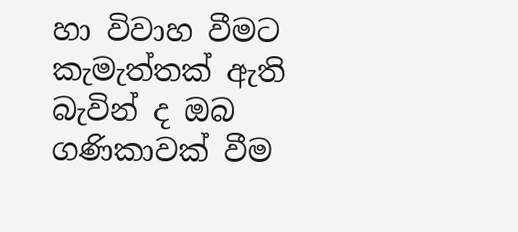හා විවාහ වීමට කැමැත්තක් ඇති බැවින් ද ඔබ ගණිකාවක් වීම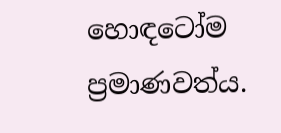හොඳටෝම ප්‍රමාණවත්ය.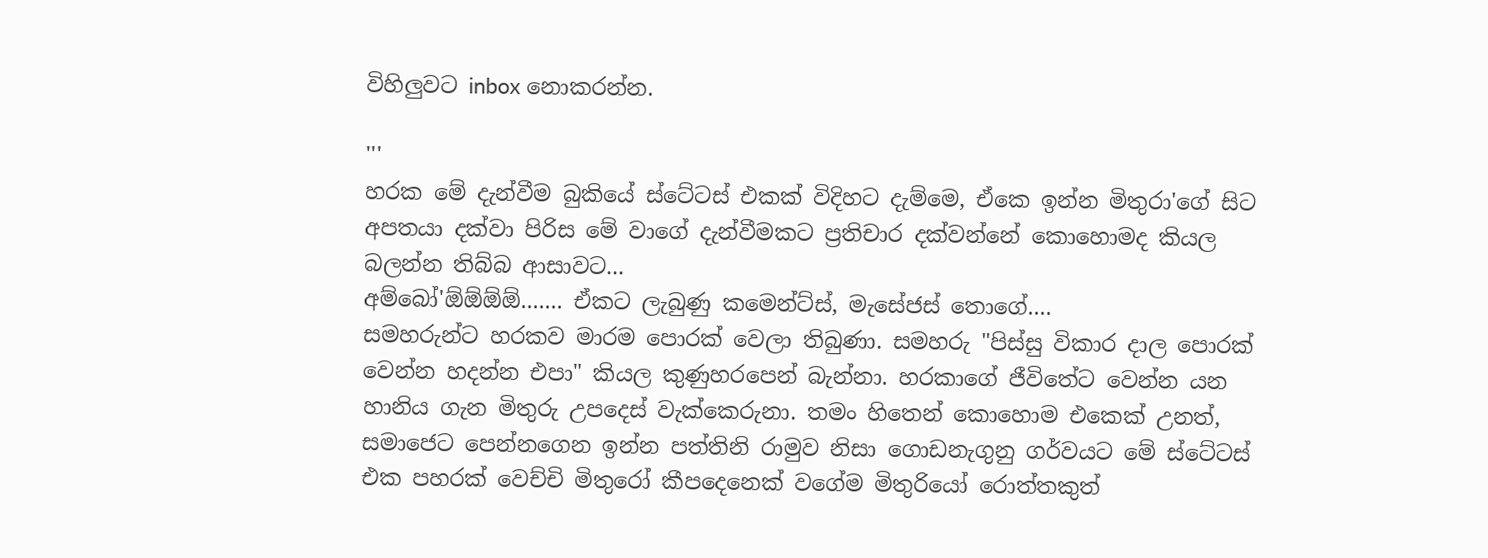විහිලුවට inbox නොකරන්න.

'''
හරක මේ දැන්වීම බුකියේ ස්ටේටස් එකක් විදිහට දැම්මෙ, ඒකෙ ඉන්න මිතුරා'ගේ සිට අපතයා දක්වා පිරිස මේ වාගේ දැන්වීමකට ප්‍රතිචාර දක්වන්නේ කොහොමද කියල බලන්න තිබ්බ ආසාවට...
අම්බෝ'ඕඕඕඕ....... ඒකට ලැබුණු කමෙන්ට්ස්, මැසේජස් තොගේ....
සමහරුන්ට හරකව මාරම පොරක් වෙලා තිබුණා. සමහරු "පිස්සු විකාර දාල පොරක් වෙන්න හදන්න එපා" කියල කුණුහරපෙන් බැන්නා. හරකාගේ ජීවිතේට වෙන්න යන හානිය ගැන මිතුරු උපදෙස් වැක්කෙරුනා. තමං හිතෙන් කොහොම එකෙක් උනත්, සමාජෙට පෙන්නගෙන ඉන්න පත්තිනි රාමුව නිසා ගොඩනැගුනු ගර්වයට මේ ස්ටේටස් එක පහරක් වෙච්චි මිතුරෝ කීපදෙනෙක් වගේම මිතුරියෝ රොත්තකුත්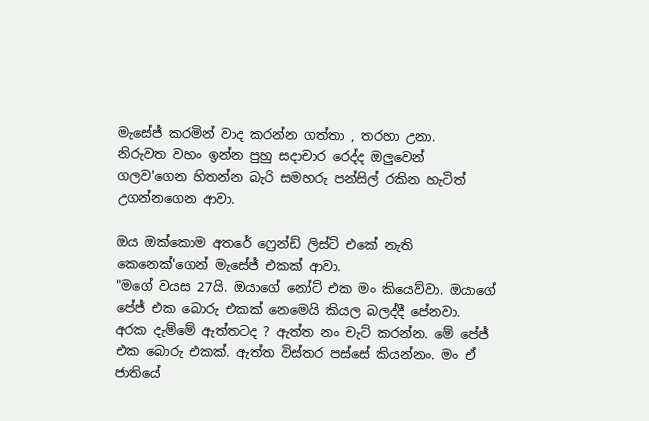මැසේජ් කරමින් වාද කරන්න ගත්තා , තරහා උනා.
නිරුවත වහං ඉන්න පුහු සදාචාර රෙද්ද ඔලුවෙන් ගලව'ගෙන හිතන්න බැරි සමහරු පන්සිල් රකින හැටිත් උගන්නගෙන ආවා.

ඔය ඔක්කොම අතරේ ෆ්‍රෙන්ඩ් ලිස්ට් එකේ නැති කෙනෙක්'ගෙන් මැසේජ් එකක් ආවා.
"මගේ වයස 27යි. ඔයාගේ නෝට් එක මං කියෙව්වා. ඔයාගේ පේජ් එක බොරු එකක් නෙමෙයි කියල බලද්දී පේනවා. අරක දැම්මේ ඇත්තටද ? ඇත්ත නං චැට් කරන්න. මේ පේජ් එක බොරු එකක්. ඇත්ත විස්තර පස්සේ කියන්නං. මං ඒ ජාතියේ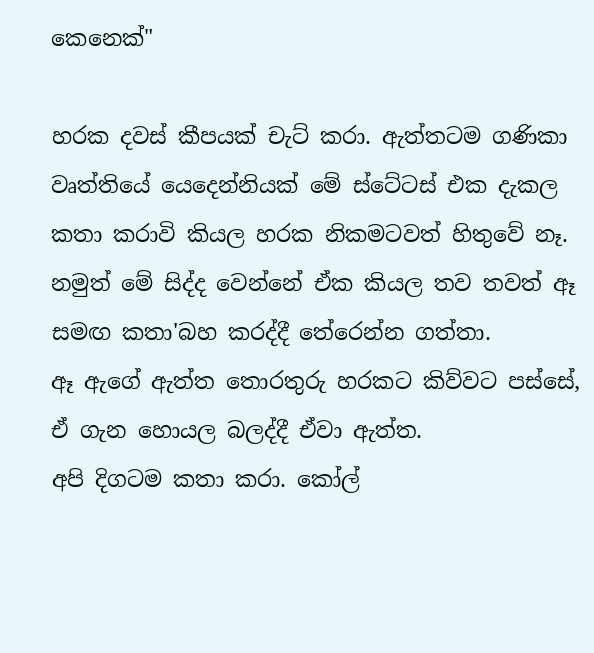කෙනෙක්"

හරක දවස් කීපයක් චැට් කරා. ඇත්තටම ගණිකා වෘත්තියේ යෙදෙන්නියක් මේ ස්ටේටස් එක දැකල කතා කරාවි කියල හරක නිකමටවත් හිතුවේ නෑ. නමුත් මේ සිද්ද වෙන්නේ ඒක කියල තව තවත් ඈ සමඟ කතා'බහ කරද්දී තේරෙන්න ගත්තා.
ඈ ඇගේ ඇත්ත තොරතුරු හරකට කිව්වට පස්සේ, ඒ ගැන හොයල බලද්දී ඒවා ඇත්ත.
අපි දිගටම කතා කරා. කෝල්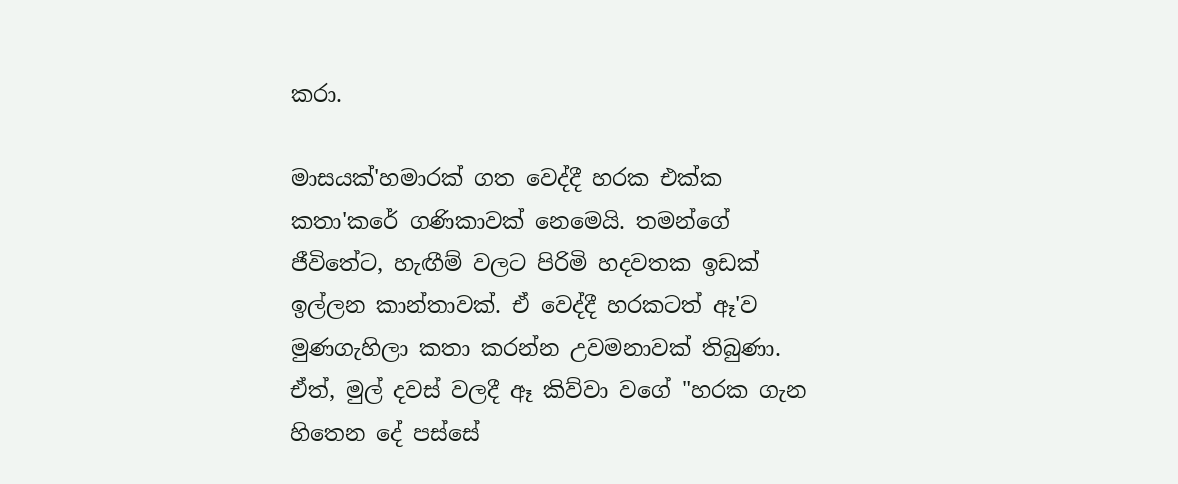කරා.

මාසයක්'හමාරක් ගත වෙද්දී හරක එක්ක කතා'කරේ ගණිකාවක් නෙමෙයි. තමන්ගේ ජීවිතේට, හැඟීම් වලට පිරිමි හදවතක ඉඩක් ඉල්ලන කාන්තාවක්. ඒ වෙද්දී හරකටත් ඈ'ව මුණගැහිලා කතා කරන්න උවමනාවක් තිබුණා. ඒත්, මුල් දවස් වලදී ඈ කිව්වා වගේ "හරක ගැන හිතෙන දේ පස්සේ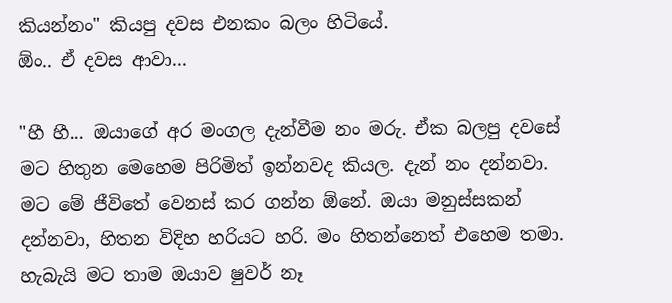කියන්නං" කියපු දවස එනකං බලං හිටියේ.
ඕං.. ඒ දවස ආවා...

"හී හී... ඔයාගේ අර මංගල දැන්වීම නං මරු. ඒක බලපු දවසේ මට හිතුන මෙහෙම පිරිමිත් ඉන්නවද කියල. දැන් නං දන්නවා. මට මේ ජීවිතේ වෙනස් කර ගන්න ඕනේ. ඔයා මනුස්සකන් දන්නවා, හිතන විදිහ හරියට හරි. මං හිතන්නෙත් එහෙම තමා. හැබැයි මට තාම ඔයාව ෂුවර් නෑ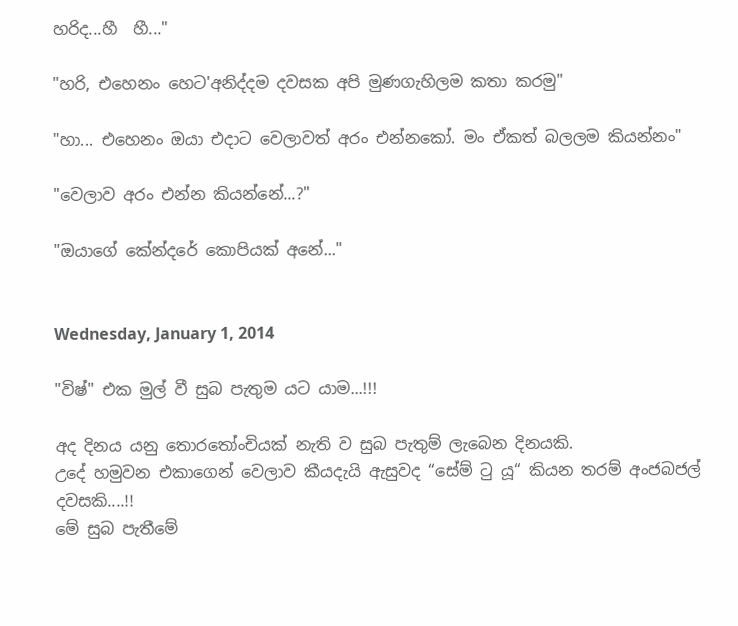හරිද...හී  හී..."

"හරි, එහෙනං හෙට'අනිද්දම දවසක අපි මුණගැහිලම කතා කරමු"

"හා... එහෙනං ඔයා එදාට වෙලාවත් අරං එන්නකෝ. මං ඒකත් බලලම කියන්නං"

"වෙලාව අරං එන්න කියන්නේ...?"

"ඔයාගේ කේන්දරේ කොපියක් අනේ..."


Wednesday, January 1, 2014

"විෂ්" එක මුල් වී සුබ පැතුම යට යාම...!!!

අද දිනය යනු තොරතෝංචියක් නැති ව සුබ පැතුම් ලැබෙන දිනයකි.
උදේ හමුවන එකාගෙන් වෙලාව කීයදැයි ඇසුවද “සේම් ටු යූ“ කියන තරම් අංජබජල් දවසකි....!!
මේ සුබ පැතීමේ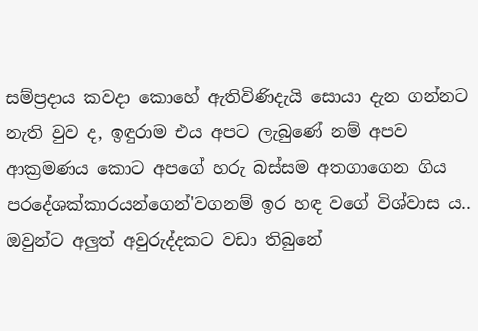සම්ප්‍රදාය කවදා කොහේ ඇතිවිණිදැයි සොයා දැන ගන්නට නැති වුව ද, ඉඳුරාම එය අපට ලැබුණේ නම් අපව ආක්‍රමණය කොට අපගේ හරු බස්සම අතගාගෙන ගිය පරදේශක්කාරයන්ගෙන්'වගනම් ඉර හඳ වගේ විශ්වාස ය.. ඔවුන්ට අලුත් අවුරුද්දකට වඩා තිබුනේ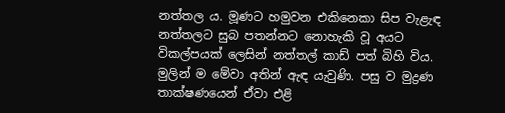නත්තල ය. මූණට හමුවන එකිනෙකා සිප වැළැඳ නත්තලට සුබ පතන්නට නොහැකි වූ අයට විකල්පයක් ලෙසින් නත්තල් කාඩ් පත් බිහි විය. මුලින් ම මේවා අතින් ඇඳ යැවුණි. පසු ව මුද්‍රණ තාක්ෂණයෙන් ඒවා එළි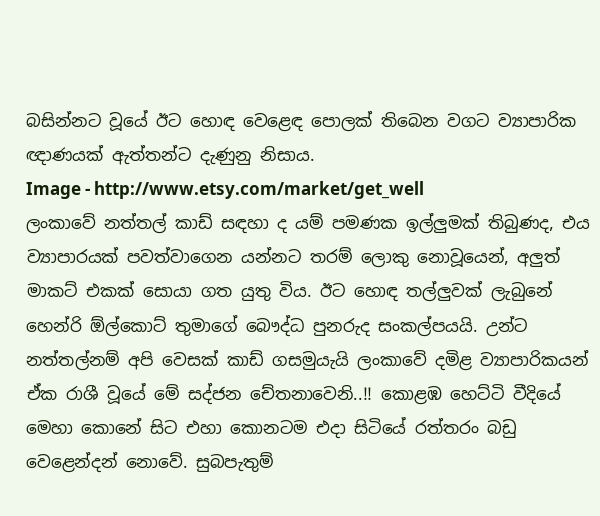බසින්නට වූයේ ඊට හොඳ වෙළෙඳ පොලක් තිබෙන වගට ව්‍යාපාරික ඥාණයක් ඇත්තන්ට දැණුනු නිසාය.
Image - http://www.etsy.com/market/get_well
ලංකාවේ නත්තල් කාඩ් සඳහා ද යම් පමණක ඉල්ලුමක් තිබුණද, එය ව්‍යාපාරයක් පවත්වාගෙන යන්නට තරම් ලොකු නොවූයෙන්, අලුත් මාකට් එකක් සොයා ගත යුතු විය. ඊට හොඳ තල්ලුවක් ලැබුනේ හෙන්රි ඕල්කොට් තුමාගේ බෞද්ධ පුනරුද සංකල්පයයි. උන්ට නත්තල්නම් අපි වෙසක් කාඩ් ගසමුයැයි ලංකාවේ දමිළ ව්‍යාපාරිකයන් ඒක රාශී වූයේ මේ සද්ජන චේතනාවෙනි..!! කොළඹ හෙට්ටි වීදියේ මෙහා කොනේ සිට එහා කොනටම එදා සිටියේ රත්තරං බඩු වෙළෙන්දන් නොවේ. සුබපැතුම්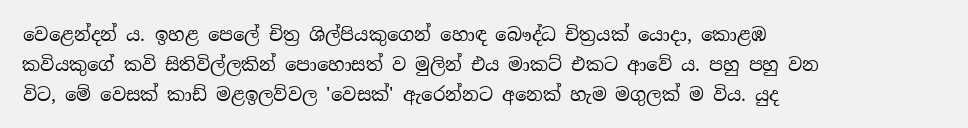වෙළෙන්දන් ය. ඉහළ පෙලේ චිත්‍ර ශිල්පියකුගෙන් හොඳ බෞද්ධ චිත්‍රයක් යොදා, කොළඹ කවියකුගේ කවි සිතිවිල්ලකින් පොහොසත් ව මුලින් එය මාකට් එකට ආවේ ය. පහු පහු වන විට, මේ වෙසක් කාඩ් මළඉලව්වල 'වෙසක්' ඇරෙන්නට අනෙක් හැම මගුලක් ම විය. යුද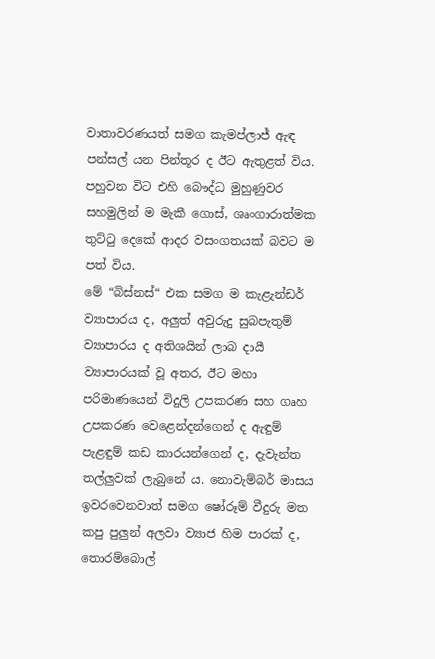වාතාවරණයත් සමග කැමප්ලාජ් ඇඳ පන්සල් යන පින්තූර ද ඊට ඇතුළත් විය. පහුවන විට එහි බෞද්ධ මුහුණුවර සහමුලින් ම මැකී ගොස්, ශෘංගාරාත්මක තුට්ටු දෙකේ ආදර වසංගතයක් බවට ම පත් විය.
මේ “බිස්නස්“ එක සමග ම කැළැන්ඩර් ව්‍යාපාරය ද, අලුත් අවුරුදු සුබපැතුම් ව්‍යාපාරය ද අතිශයින් ලාබ දායී ව්‍යාපාරයක් වූ අතර, ඊට මහා පරිමාණයෙන් විදුලි උපකරණ සහ ගෘහ උපකරණ වෙළෙන්දන්ගෙන් ද ඇඳුම් පැළඳුම් කඩ කාරයන්ගෙන් ද, දැවැන්ත තල්ලුවක් ලැබුනේ ය. නොවැම්බර් මාසය ඉවරවෙනවාත් සමග ෂෝරූම් වීදුරු මත කපු පුලුන් අලවා ව්‍යාජ හිම පාරක් ද, තොරම්බොල්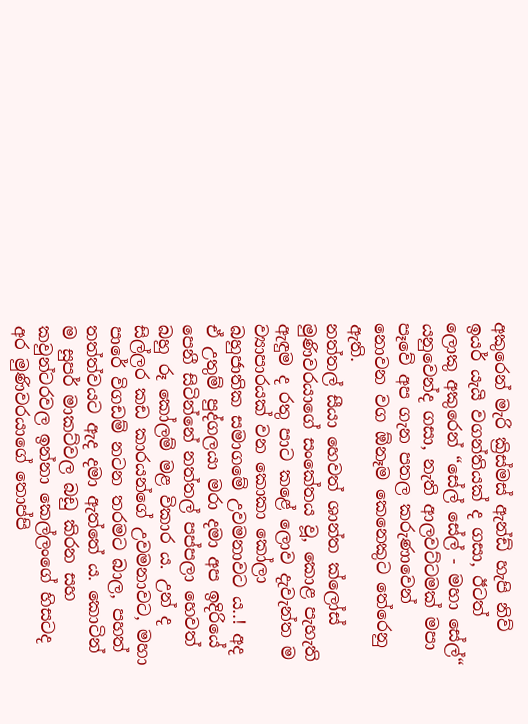අකුරෙන් මැරි ක්‍රිස්මස් ඇන්ඩ් හැපි නිව් ඉයර් යැයි වගන්තියක් ද ගසා, ඊටත් ලොකු අකුරෙන් “සේල් සේල් - මහා සේල්“ යනුවෙන්ද ගසා, නැති ආලවට්ටමක් මපා පෑවේ අප ගැන පතල කරුණාවෙන් නොවන වග ඕනෑම කෙනෙකුට තේරෙනු ඇති.
නත්තල් සීයා හෙවත් ශාන්ත ක්ලෝස් මුණිවරයාගේ සංකේතය වූ, කොළ පැහැති ඇඳුම ද රතු පාට කළේ ලොව දැවැන්ත ම ව්‍යාපාරයක් වන කොකා කෝලා බහුජාතික සමාගමේ උවමනාවට ය..! අද ඒ උතුම් පුද්ගලයා මරා දමා අප ඉදිරියේ පෙනී සිටින්නේ නත්තල් පප්පලා හෙවත් බහු රූ කෝලම් මළ විකාර ය. උන් ද සිල්ලර කඩ කාරයන්ගේ උවමනාවට, මහා පාරේ විගඩම් නටන තරමට බාල, පහත් තත්ත්වයට ඇද දමා ඇත්තේ ය. කොටින් ම සුපර් මාකට්වල බඩු කිරන සහ කවුන්ටරවල ඉන්නා කෙල්ලංගේ හිසටද අර මුණිවරයාගේ තොප්පි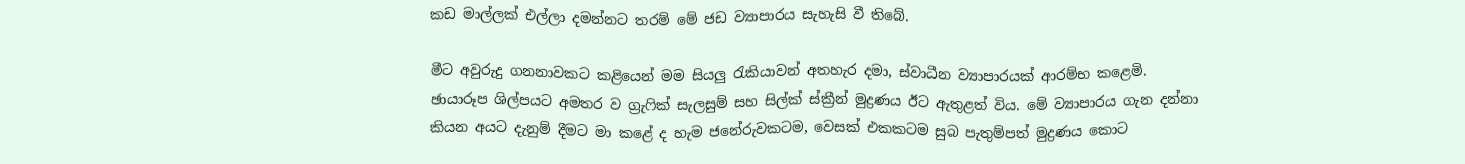කඩ මාල්ලක් එල්ලා දමන්නට තරම් මේ ජඩ ව්‍යාපාරය සැහැසි වී තිබේ.

මීට අවුරුදු ගනනාවකට කළියෙන් මම සියලු රැකියාවන් අතහැර දමා, ස්වාධීන ව්‍යාපාරයක් ආරම්භ කළෙමි. ඡායාරූප ශිල්පයට අමතර ව ග්‍රැෆික් සැලසුම් සහ සිල්ක් ස්ක්‍රීන් මුද්‍රණය ඊට ඇතුළත් විය. මේ ව්‍යාපාරය ගැන දන්නා කියන අයට දැනුම් දීමට මා කළේ ද හැම ජනේරුවකටම, වෙසක් එකකටම සුබ පැතුම්පත් මුද්‍රණය කොට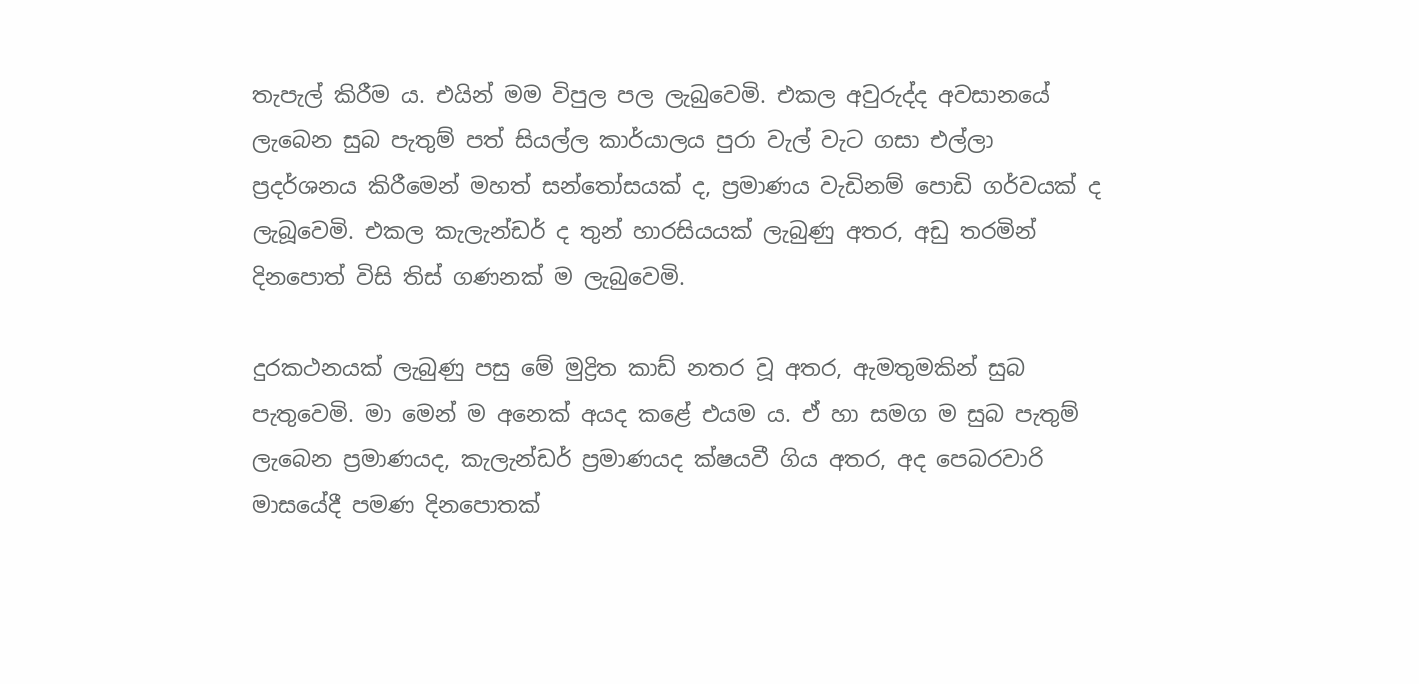තැපැල් කිරීම ය. එයින් මම විපුල පල ලැබුවෙමි. එකල අවුරුද්ද අවසානයේ ලැබෙන සුබ පැතුම් පත් සියල්ල කාර්යාලය පුරා වැල් වැට ගසා එල්ලා ප්‍රදර්ශනය කිරීමෙන් මහත් සන්තෝසයක් ද, ප්‍රමාණය වැඩිනම් පොඩි ගර්වයක් ද ලැබූවෙමි. එකල කැලැන්ඩර් ද තුන් හාරසියයක් ලැබුණු අතර, අඩු තරමින් දිනපොත් විසි තිස් ගණනක් ම ලැබුවෙමි.

දුරකථනයක් ලැබුණු පසු මේ මුද්‍රිත කාඩ් නතර වූ අතර, ඇමතුමකින් සුබ පැතුවෙමි. මා මෙන් ම අනෙක් අයද කළේ එයම ය. ඒ හා සමග ම සුබ පැතුම් ලැබෙන ප්‍රමාණයද, කැලැන්ඩර් ප්‍රමාණයද ක්ෂයවී ගිය අතර, අද පෙබරවාරි මාසයේදී පමණ දිනපොතක්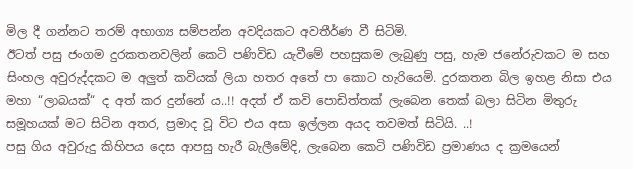මිල දී ගන්නට තරම් අභාග්‍ය සම්පන්න අවදියකට අවතීර්ණ වී සිටිමි.
ඊටත් පසු ජංගම දුරකතනවලින් කෙටි පණිවිඩ යැවීමේ පහසුකම ලැබුණු පසු, හැම ජනේරුවකට ම සහ සිංහල අවුරුද්දකට ම අලුත් කවියක් ලියා හතර අතේ පා කොට හැරියෙමි. දුරකතන බිල ඉහළ නිසා එය මහා “ලාබයක්“ ද අත් කර දුන්නේ ය..!! අදත් ඒ කවි පොඩිත්තක් ලැබෙන තෙක් බලා සිටින මිතුරු සමූහයක් මට සිටින අතර, ප්‍රමාද වූ විට එය අසා ඉල්ලන අයද තවමත් සිටියි. ..!
පසු ගිය අවුරුදු කිහිපය දෙස ආපසු හැරී බැලීමේදි, ලැබෙන කෙටි පණිවිඩ ප්‍රමාණය ද ක්‍රමයෙන්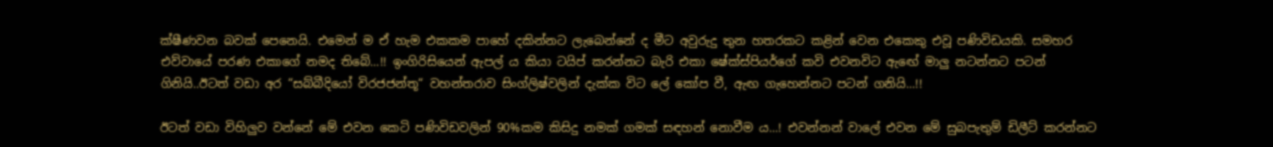ක්ෂීණවන බවක් පෙනෙයි. එමෙන් ම ඒ හැම එකකම පාහේ දකින්නට ලැබෙන්නේ ද මීට අවුරුදු තුන හතරකට කළින් වෙන එකෙකු එවූ පණිවිඩයකි. සමහර එව්වායේ පරණ එකාගේ නමද තිබේ...!! ඉංගිරිසියෙන් ඇපල් ය කියා ටයිප් කරන්නට බැරි එකා ෂේක්ස්පියර්ගේ කවි එවනවිට ඇඟේ මාලු නටන්නට පටන් ගිනියි..ඊටත් වඩා අර “සබ්බීදියෝ විරජජන්තූ“ වහන්තරාව සිංග්ලිෂ්වලින් දැක්ක විට ලේ කෝප වී, ඇඟ ගැහෙන්නට පටන් ගනියි...!!

ඊටත් වඩා විහිලුව වන්නේ මේ එවන කෙටි පණිවිඩවලින් 90%කම කිසිදු නමක් ගමක් සඳහන් නොවීම ය...! එවන්නන් වාලේ එවන මේ සුබපැතුම් ඩිලීට් කරන්නට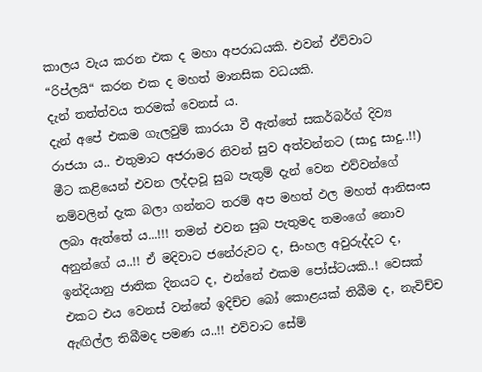කාලය වැය කරන එක ද මහා අපරාධයකි. එවන් ඒව්වාට “රිප්ලයි“ කරන එක ද මහත් මානසික වධයකි.
දැන් තත්ත්වය තරමක් වෙනස් ය.
දැන් අපේ එකම ගැලවුම් කාරයා වී ඇත්තේ සකර්බර්ග් දිව්‍ය රාජයා ය.. එතුමාට අජරාමර නිවන් සුව අත්වන්නට (සාදු සාදු..!!) මීට කළියෙන් එවන ලද්දාවූ සුබ පැතුම් දැන් වෙන එව්වන්ගේ නම්වලින් දැක බලා ගන්නට තරම් අප මහත් ඵල මහත් ආනිසංස ලබා ඇත්තේ ය...!!! තමන් එවන සුබ පැතුමද තමංගේ නොව අනුන්ගේ ය..!! ඒ මදිවාට ජනේරුවට ද, සිංහල අවුරුද්දට ද, ඉන්දියානු ජාතික දිනයට ද, එන්නේ එකම පෝස්ටයකි..! වෙසක් එකට එය වෙනස් වන්නේ ඉදිච්ච බෝ කොළයක් තිබීම ද, නැවිච්ච ඇඟිල්ල තිබීමද පමණ ය..!! එව්වාට සේම්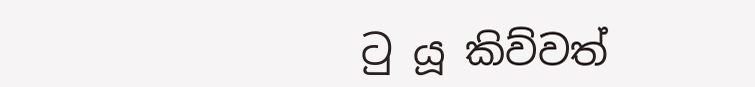ටු යූ කිව්වත්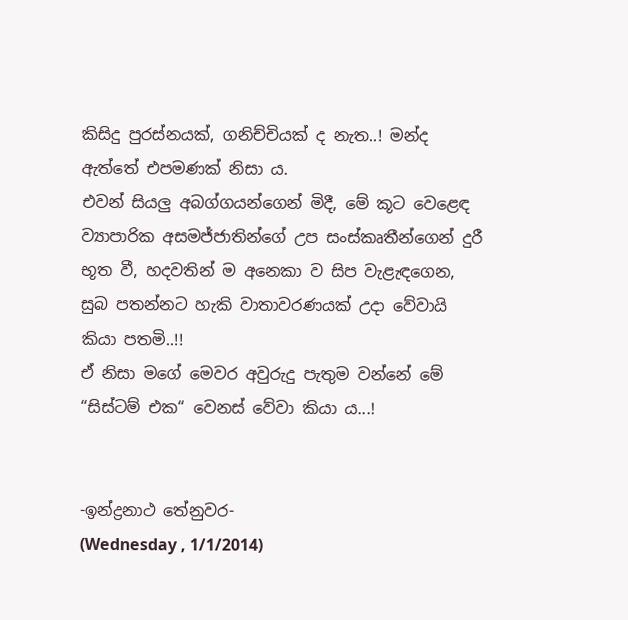කිසිදු පුරස්නයක්, ගනිච්චියක් ද නැත..! මන්ද ඇත්තේ එපමණක් නිසා ය.
එවන් සියලු අබග්ගයන්ගෙන් මිදී, මේ කූට වෙළෙඳ ව්‍යාපාරික අසමජ්ජාතින්ගේ උප සංස්කෘතීන්ගෙන් දුරී භූත වී, හදවතින් ම අනෙකා ව සිප වැළැඳගෙන, සුබ පතන්නට හැකි වාතාවරණයක් උදා වේවායි කියා පතමි..!!
ඒ නිසා මගේ මෙවර අවුරුදු පැතුම වන්නේ මේ “සිස්ටම් එක“ වෙනස් වේවා කියා ය...!


-ඉන්ද්‍රනාථ තේනුවර-
(Wednesday , 1/1/2014)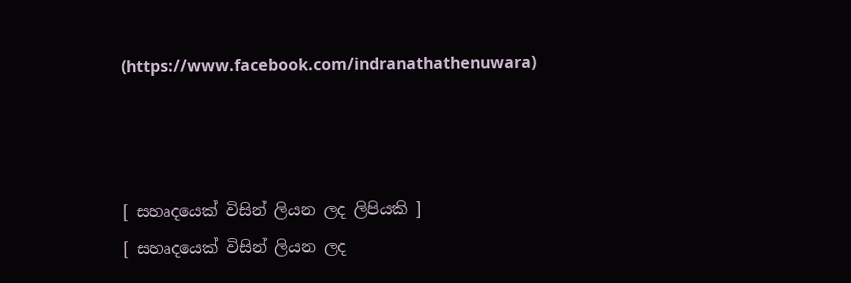(https://www.facebook.com/indranathathenuwara)



[ සහෘදයෙක් විසින් ලියන ලද ලිපියකි ]
[ සහෘදයෙක් විසින් ලියන ලද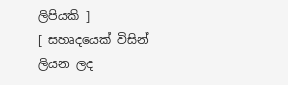ලිපියකි ]
[ සහෘදයෙක් විසින් ලියන ලද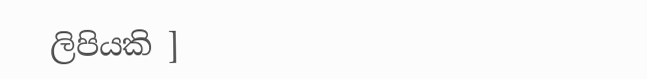ලිපියකි ]